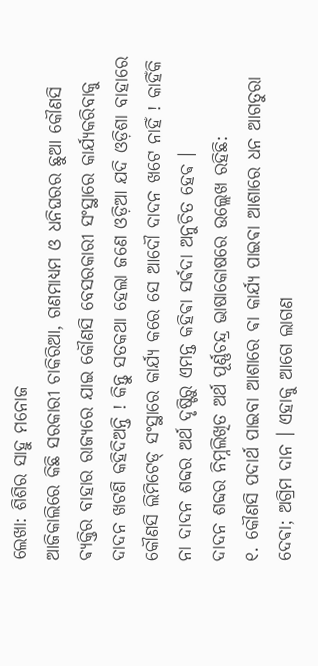ଲେଖା: ଶିଶିର ସାହୁ ମନୋଜ
ଆଜିକାଲିରେ କିଛି ସରକାରୀ ଚାକିରିଆ, ଗଣମାଧ୍ଯମ ଓ ଧନିଘରର ଛୁଆ କୌଣସି ଵ୍ଯକ୍ତିର ବାହାର ରାଜ୍ଯରେ ଯାଇ କୌଣସି ବେସରକାରୀ ସଂସ୍ଥାରେ କାର୍ଯ୍ଯକରିବାକୁ ଦାଦନ ଖଟଣି କହିଦିଅନ୍ତି ! କିନ୍ତୁ ସତକଥା ହେଲା ଜଣେ ଓଡ଼ିଆ ଯଦି ଓଡ଼ିଶା ବାହାରେ କୌଣସି ଲିମିଟେଡ୍ ସଂସ୍ଥାରେ କାର୍ଯ୍ଯ କରେ ସେ ଆଦୌ ଦାଦନ ଖଟେ ନାହିଁ ! କାହିଁକି ନା ଦାଦନ ଶବ୍ଦର ଅର୍ଥ ଦୃଷ୍ଟିରୁ ଏମନ୍ତ କହିଵା ସର୍ଵଦା ଅନୁଚିତ ହେଵ ।
ଦାଦନ ଶବ୍ଦର ନିମ୍ନଲିଖିତ ଅର୍ଥ ପୂର୍ଣ୍ଣଚନ୍ଦ୍ର ଭାଷାକୋଷରେ ଉଲ୍ଲେଖ ରହିଛି:
୧. କୌଣସି ପଦାର୍ଥ ପାଇବା ଆଶାରେ ଵା କାର୍ଯ୍ୟ ପାଇଵା ଆଶାରେ ଧନ ଆଗତୁରା ଦେଵା; ଅଗ୍ରିମ ଦାନ । ଏହାକୁ ଆଗେ ଲାଗଣ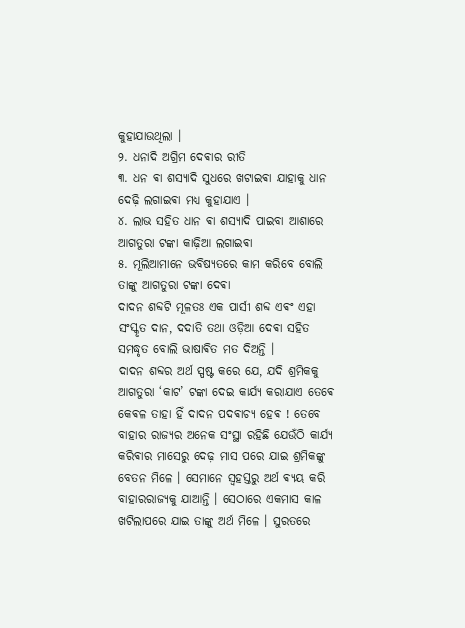କୁହାଯାଉଥିଲା ।
୨. ଧନାଦି ଅଗ୍ରିମ ଦେଵାର ରୀତି
୩. ଧନ ଵା ଶସ୍ଯାଦି ସୁଧରେ ଖଟାଇଵା ଯାହାକୁ ଧାନ ଦେଢ଼ି ଲଗାଇଵା ମଧ୍ୟ କୁହାଯାଏ ।
୪. ଲାଭ ସହିତ ଧାନ ଵା ଶସ୍ଯାଦି ପାଇବା ଆଶାରେ ଆଗତୁରା ଟଙ୍କା କାଢ଼ିଆ ଲଗାଇଵା
୫. ମୂଲିଆମାନେ ଭବିଷ୍ଯତରେ କାମ କରିବେ ବୋଲି ତାଙ୍କୁ ଆଗତୁରା ଟଙ୍କା ଦେଵା
ଦାଦନ ଶବ୍ଦଟି ମୂଳତଃ ଏକ ପାର୍ସୀ ଶବ୍ଦ ଏଵଂ ଏହା ସଂସ୍କୃତ ଦାନ, ଦଦାତି ତଥା ଓଡ଼ିଆ ଦେଵା ସହିତ ସମଦ୍ଧୃତ ବୋଲି ଭାଷାଵିତ ମତ ଦିଅନ୍ତି ।
ଦାଦନ ଶବ୍ଦର ଅର୍ଥ ସ୍ପଷ୍ଟ କରେ ଯେ, ଯଦି ଶ୍ରମିକକୁ ଆଗତୁରା ‘କାଟ’ ଟଙ୍କା ଦେଇ କାର୍ଯ୍ଯ କରାଯାଏ ତେଵେ କେଵଳ ତାହା ହିଁ ଦାଦନ ପଦଵାଚ୍ଯ ହେଵ ! ତେବେ ବାହାର ରାଜ୍ୟର ଅନେକ ସଂସ୍ଥା ରହିଛି ଯେଉଁଠି କାର୍ଯ୍ୟ କରିଵାର ମାସେରୁ ଦେଢ଼ ମାସ ପରେ ଯାଇ ଶ୍ରମିକଙ୍କୁ ବେତନ ମିଳେ । ସେମାନେ ସ୍ଵହସ୍ତରୁ ଅର୍ଥ ଵ୍ଯୟ କରି ବାହାରରାଜ୍ଯକୁ ଯାଆନ୍ତି । ସେଠାରେ ଏକମାସ କାଳ ଖଟିଲାପରେ ଯାଇ ତାଙ୍କୁ ଅର୍ଥ ମିଳେ । ସୁରତରେ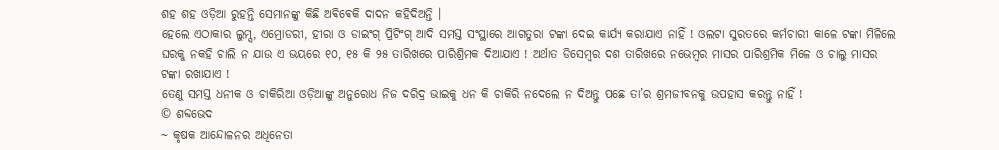ଶହ ଶହ ଓଡ଼ିଆ ରୁହନ୍ତି ସେମାନଙ୍କୁ କିଛି ଅଵିଵେକି ଦାଦନ କହିଦିଅନ୍ତି ।
ହେଲେ ଏଠାକାର ଲୁମ୍ସ, ଏମ୍ରୋଡରୀ, ହୀରା ଓ ଡାଇଂଗ୍ ପ୍ରିଟିଂଗ୍ ଆଦି ସମସ୍ତ ସଂସ୍ଥାରେ ଆଗତୁରା ଟଙ୍କା ଦେଇ କାର୍ଯ୍ଯ କରାଯାଏ ନାହିଁ ! ଓଲଟା ସୁରତରେ କର୍ମଚାରୀ କାଳେ ଟଙ୍କା ମିଳିଲେ ଘରକୁ ନକହି ଚାଲି ନ ଯାଉ ଏ ଭୟରେ ୧୦, ୧୫ କି ୨୫ ତାରିଖରେ ପାରିଶ୍ରିମକ ଦିଆଯାଏ ! ଅର୍ଥାତ ଡିସେମ୍ବର ଦଶ ତାରିଖରେ ନଭେମ୍ବର ମାସର ପାରିଶ୍ରମିକ ମିଳେ ଓ ଚାଲୁ ମାସର ଟଙ୍କା ରଖାଯାଏ !
ତେଣୁ ସମସ୍ତ ଧନୀକ ଓ ଚାକିରିଆ ଓଡ଼ିଆଙ୍କୁ ଅନୁରୋଧ ନିଜ ଦରିଦ୍ର ଭାଇକୁ ଧନ କି ଚାକିରି ନଦେଲେ ନ ଦିଅନ୍ତୁ ପଛେ ତା’ର ଶ୍ରମଜୀବନକୁ ଉପହାସ କରନ୍ତୁ ନାହିଁ !
© ଶବ୍ଦଭେଦ
~ କୃଷକ ଆନ୍ଦୋଳନର ଅଧିନେତା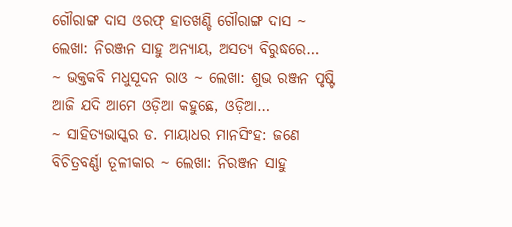ଗୌରାଙ୍ଗ ଦାସ ଓରଫ୍ ହାତଖଣ୍ଡି ଗୌରାଙ୍ଗ ଦାସ ~ ଲେଖା: ନିରଞ୍ଜନ ସାହୁ ଅନ୍ୟାୟ, ଅସତ୍ୟ ବିରୁଦ୍ଧରେ…
~ ଭକ୍ତକବି ମଧୁସୂଦନ ରାଓ ~ ଲେଖା: ଶୁଭ ରଞ୍ଜନ ପୃଷ୍ଟି ଆଜି ଯଦି ଆମେ ଓଡ଼ିଆ କହୁଛେ, ଓଡ଼ିଆ…
~ ସାହିତ୍ୟଭାସ୍କର ଡ. ମାୟାଧର ମାନସିଂହ: ଜଣେ ବିଚିତ୍ରବର୍ଣ୍ଣା ତୂଳୀକାର ~ ଲେଖା: ନିରଞ୍ଜନ ସାହୁ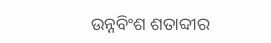ଉନ୍ନବିଂଶ ଶତାବ୍ଦୀର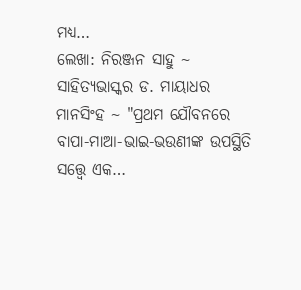ମଧ୍ୟ…
ଲେଖା: ନିରଞ୍ଜନ ସାହୁ ~ ସାହିତ୍ୟଭାସ୍କର ଡ. ମାୟାଧର ମାନସିଂହ ~ "ପ୍ରଥମ ଯୌବନରେ ବାପା-ମାଆ-ଭାଇ-ଭଉଣୀଙ୍କ ଉପସ୍ଥିତି ସତ୍ତ୍ୱେ ଏକ…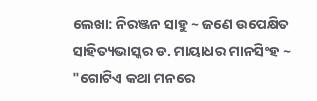ଲେଖା: ନିରଞ୍ଜନ ସାହୁ ~ ଜଣେ ଉପେକ୍ଷିତ ସାହିତ୍ୟଭାସ୍କର ଡ. ମାୟାଧର ମାନସିଂହ ~ "ଗୋଟିଏ କଥା ମନରେ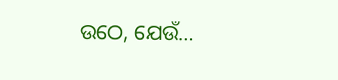ଉଠେ, ଯେଉଁ…